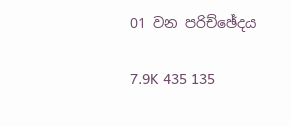01 වන පරිච්ඡේදය

7.9K 435 135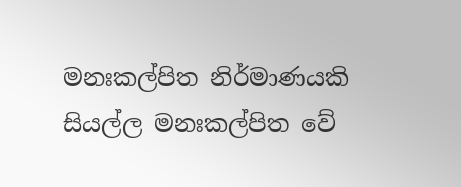මනඃකල්පිත නිර්මාණයකි
සියල්ල මනඃකල්පිත වේ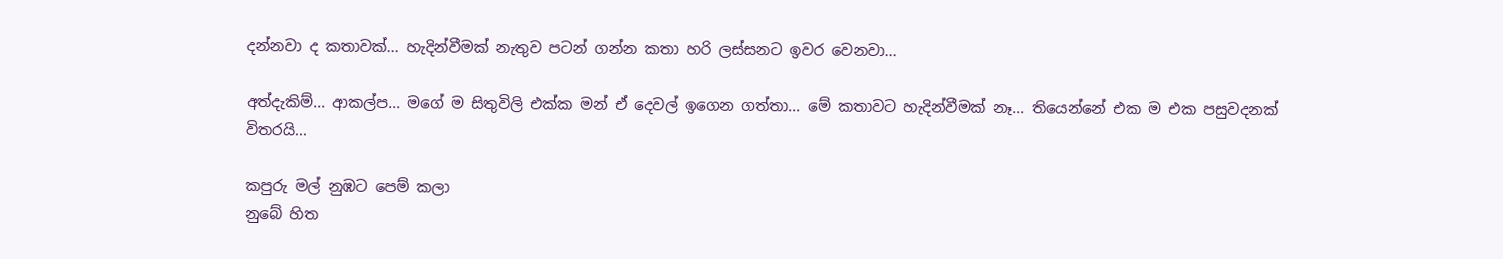දන්නවා ද කතාවක්... හැදින්වීමක් නැතුව පටන් ගන්න කතා හරි ලස්සනට ඉවර වෙනවා...

අත්දැකිම්... ආකල්ප... මගේ ම සිතුවිලි එක්ක මන් ඒ දෙවල් ඉගෙන ගත්තා... මේ කතාවට හැදින්වීමක් නෑ... තියෙන්නේ එක ම එක පසුවදනක් විතරයි...

කපුරු මල් නුඹට පෙම් කලා
නුබේ හිත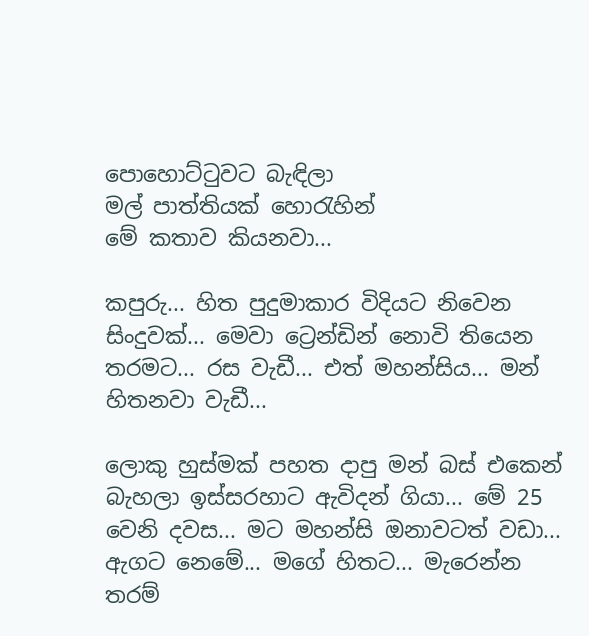පොහොට්ටුවට බැඳිලා
මල් පාත්තියක් හොරැහින්
මේ කතාව කියනවා...

කපුරු... හිත පුදුමාකාර විදියට නිවෙන සිංදුවක්... මෙවා ට්‍රෙන්ඩින් නොවි තියෙන තරමට... රස වැඩී... එත් මහන්සිය... මන් හිතනවා වැඩී...

ලොකු හුස්මක් පහත දාපු මන් බස් එකෙන් බැහලා ඉස්සරහාට ඇවිදන් ගියා... මේ 25 වෙනි දවස... මට මහන්සි ඔනාවටත් වඩා... ඇගට නෙමේ... මගේ හිතට... මැරෙන්න තරම්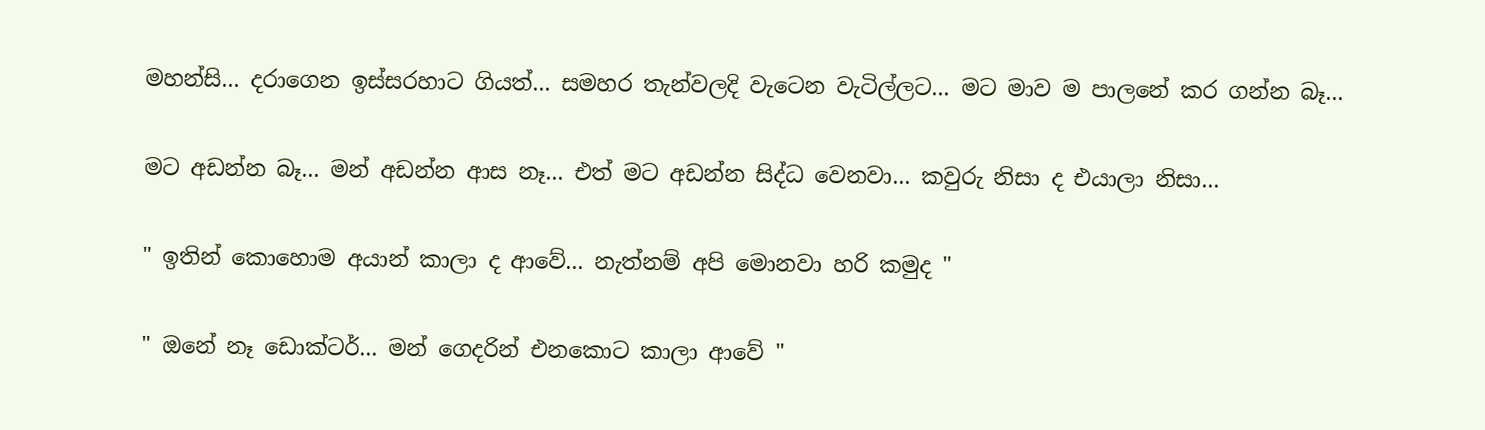මහන්සි... දරාගෙන ඉස්සරහාට ගියත්... සමහර තැන්වලදි වැටෙන වැටිල්ලට... මට මාව ම පාලනේ කර ගන්න බෑ...

මට අඩන්න බෑ... මන් අඩන්න ආස නෑ... එත් මට අඩන්න සිද්ධ වෙනවා... කවුරු නිසා ද එයාලා නිසා...

" ඉතින් කොහොම අයාන් කාලා ද ආවේ... නැත්නම් අපි මොනවා හරි කමුද "

" ඔනේ නෑ ඩොක්ටර්... මන් ගෙදරින් එනකොට කාලා ආවේ "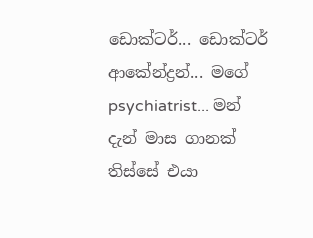ඩොක්ටර්... ඩොක්ටර් ආකේන්ද්‍රන්... මගේ psychiatrist... මන් දැන් මාස ගානක් තිස්සේ එයා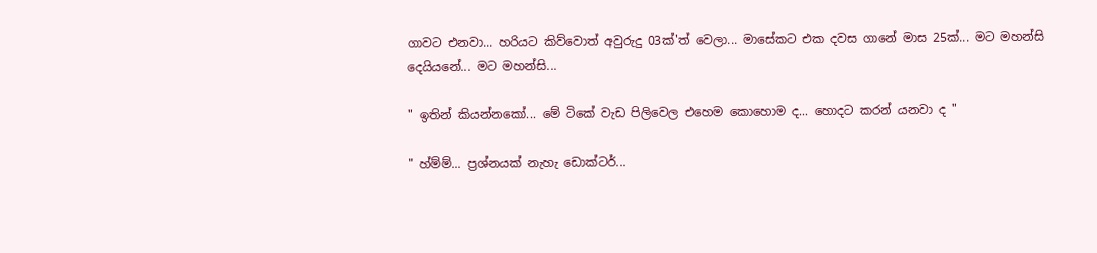ගාවට එනවා... හරියට කිව්වොත් අවුරුදු 03ක්'ත් වෙලා... මාසේකට එක දවස ගානේ මාස 25ක්... මට මහන්සි දෙයියනේ... මට මහන්සි...

" ඉතින් කියන්නකෝ... මේ ටිකේ වැඩ පිලිවෙල එහෙම කොහොම ද... හොදට කරන් යනවා ද "

" හ්ම්ම්... ප්‍රශ්නයක් නැහැ ඩොක්ටර්...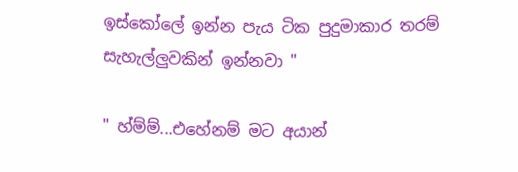ඉස්කෝලේ ඉන්න පැය ටික පුදුමාකාර තරම් සැහැල්ලුවකින් ඉන්නවා "

" හ්ම්ම්...එහේනම් මට අයාන්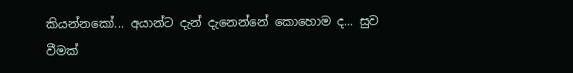කියන්නකෝ... අයාන්ට දැන් දැනෙන්නේ කොහොම ද... සුව වීමක්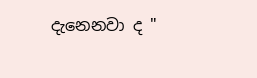දැනෙනවා ද "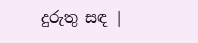දුරුතු සඳ |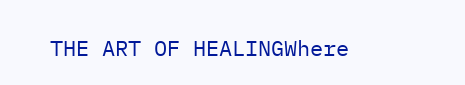THE ART OF HEALINGWhere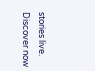stories live. Discover now